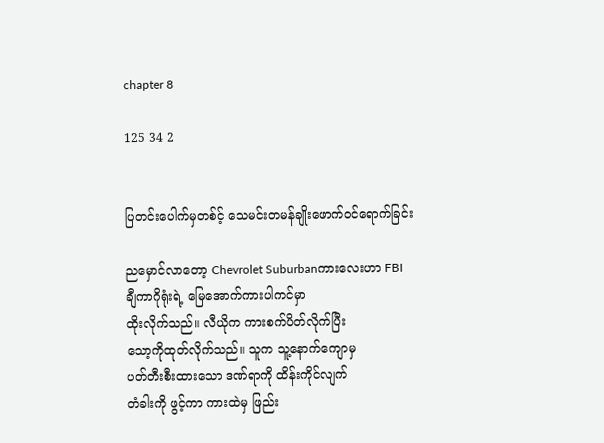chapter 8

125 34 2


ပြတင်းပေါက်မှတစ်င့် သေမင်းတမန်ချိုးဖောက်ဝင်ရောက်ခြင်း

ညမှောင်လာတော့ Chevrolet Suburbanကားလေးဟာ FBI ချီကာဂိုရုံးရဲ့ မြေအောက်ကားပါကင်မှာ
ထိုးလိုက်သည်။ လီယိုက ကားစက်ပိတ်လိုက်ပြီး
သော့ကိုထုတ်လိုက်သည်။ သူက သူ့နောက်ကျောမှ
ပတ်တီးစီးထားသော ဒဏ်ရာကို ထိန်းကိုင်လျက်
တံခါးကို ဖွင့်ကာ ကားထဲမှ ဖြည်း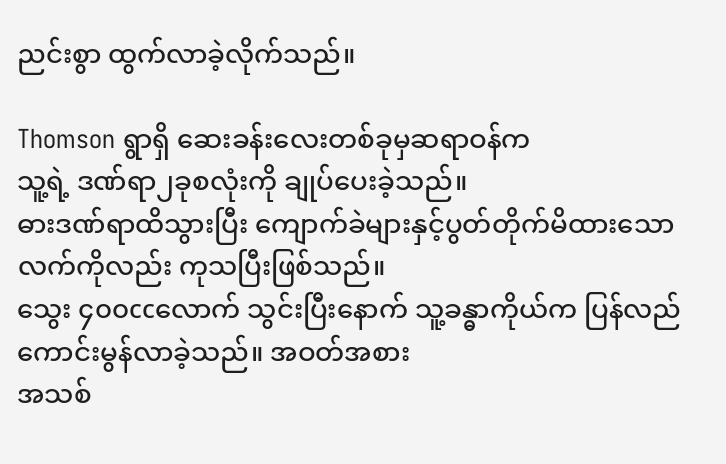ညင်းစွာ ထွက်လာခဲ့လိုက်သည်။

Thomson ရွာရှိ ဆေးခန်းလေးတစ်ခုမှဆရာဝန်က
သူ့ရဲ့ ဒဏ်ရာ၂ခုစလုံးကို ချုပ်ပေးခဲ့သည်။
ဓားဒဏ်ရာထိသွားပြီး ကျောက်ခဲများနှင့်ပွတ်တိုက်မိထားသော လက်ကိုလည်း ကုသပြီးဖြစ်သည်။
သွေး ၄၀၀ccလောက် သွင်းပြီးနောက် သူ့ခန္ဓာကိုယ်က ပြန်လည်ကောင်းမွန်လာခဲ့သည်။ အဝတ်အစား
အသစ်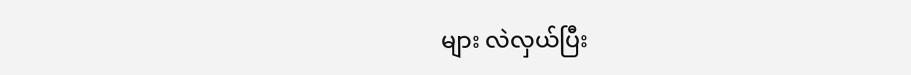များ လဲလှယ်ပြီး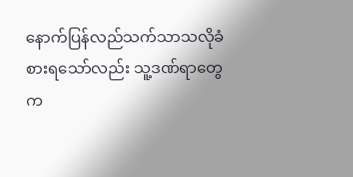နောက်ပြန်လည်သက်သာသလိုခံစားရသော်လည်း သူ့ဒဏ်ရာတွေက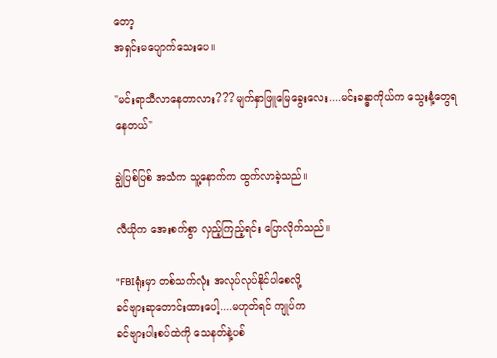တော့
အရှင်းမပျောက်သေးပေ။

"မင်းရာသီလာနေတာလား???မျက်နှာဖြူမြေခွေးလေး....မင်းခန္ဓာကိုယ်က သွေးနံ့တွေရနေတယ်"

ချွဲပြစ်ပြစ် အသံက သူ့နောက်က ထွက်လာခဲ့သည်။

လီယိုက အေးစက်စွာ လှည့်ကြည့်ရင်း ပြောလိုက်သည်။

"FBIရုံးမှာ တစ်သက်လုံး အလုပ်လုပ်နိုင်ပါစေလို့
ခင်ဗျားဆုတောင်းထားပေါ့....မဟုတ်ရင် ကျုပ်က
ခင်ဗျားပါးစပ်ထဲကို သေနတ်နဲ့ပစ်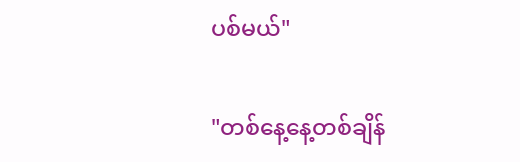ပစ်မယ်"

"တစ်နေ့နေ့တစ်ချိန်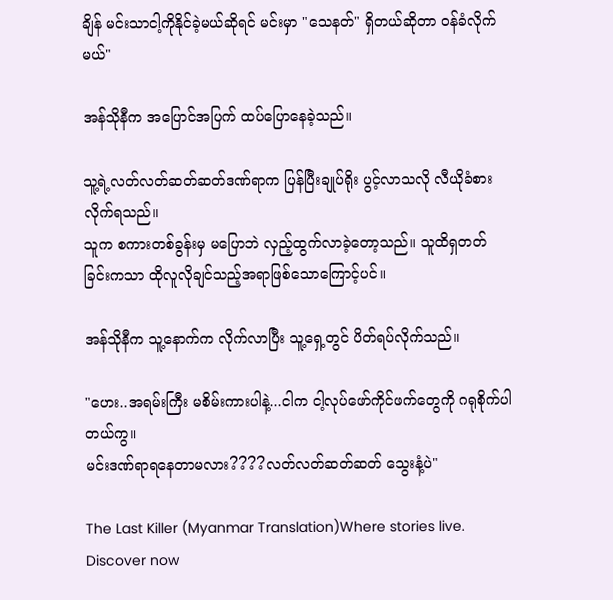ချိန် မင်းသာငါ့ကိုနိုင်ခဲ့မယ်ဆိုရင် မင်းမှာ "သေနတ်" ရှိတယ်ဆိုတာ ဝန်ခံလိုက်မယ်"

အန်သိုနီက အပြောင်အပြက် ထပ်ပြောနေခဲ့သည်။

သူ့ရဲ့လတ်လတ်ဆတ်ဆတ်ဒဏ်ရာက ပြန်ပြီးချုပ်ရိုး ပွင့်လာသလို လီယိုခံစားလိုက်ရသည်။
သူက စကားတစ်ခွန်းမှ မပြောဘဲ လှည့်ထွက်လာခဲ့တော့သည်။ သူထိရှတတ်ခြင်းကသာ ထိုလူလိုချင်သည့်အရာဖြစ်သောကြောင့်ပင်။

အန်သိုနီက သူ့နောက်က လိုက်လာပြီး သူ့ရှေ့တွင် ပိတ်ရပ်လိုက်သည်။

"ဟေး..အရမ်းကြီး မစိမ်းကားပါနဲ့...ငါက ငါ့လုပ်ဖော်ကိုင်ဖက်တွေကို ဂရုစိုက်ပါတယ်ကွ။
မင်းဒဏ်ရာရနေတာမလား????လတ်လတ်ဆတ်ဆတ် သွေးနံ့ပဲ"

The Last Killer (Myanmar Translation)Where stories live. Discover now